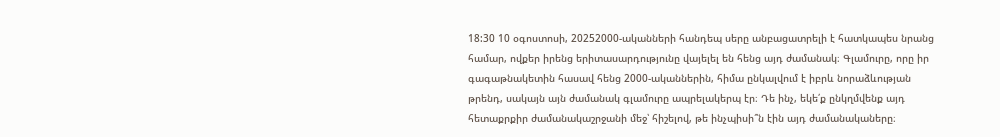18:30 10 օգոստոսի, 20252000-ականների հանդեպ սերը անբացատրելի է հատկապես նրանց համար, ովքեր իրենց երիտասարդությունը վայելել են հենց այդ ժամանակ։ Գլամուրը, որը իր գագաթնակետին հասավ հենց 2000-ականներին, հիմա ընկալվում է իբրև նորաձևության թրենդ, սակայն այն ժամանակ գլամուրը ապրելակերպ էր։ Դե ինչ, եկե՛ք ընկղմվենք այդ հետաքրքիր ժամանակաշրջանի մեջ՝ հիշելով, թե ինչպիսի՞ն էին այդ ժամանակաները։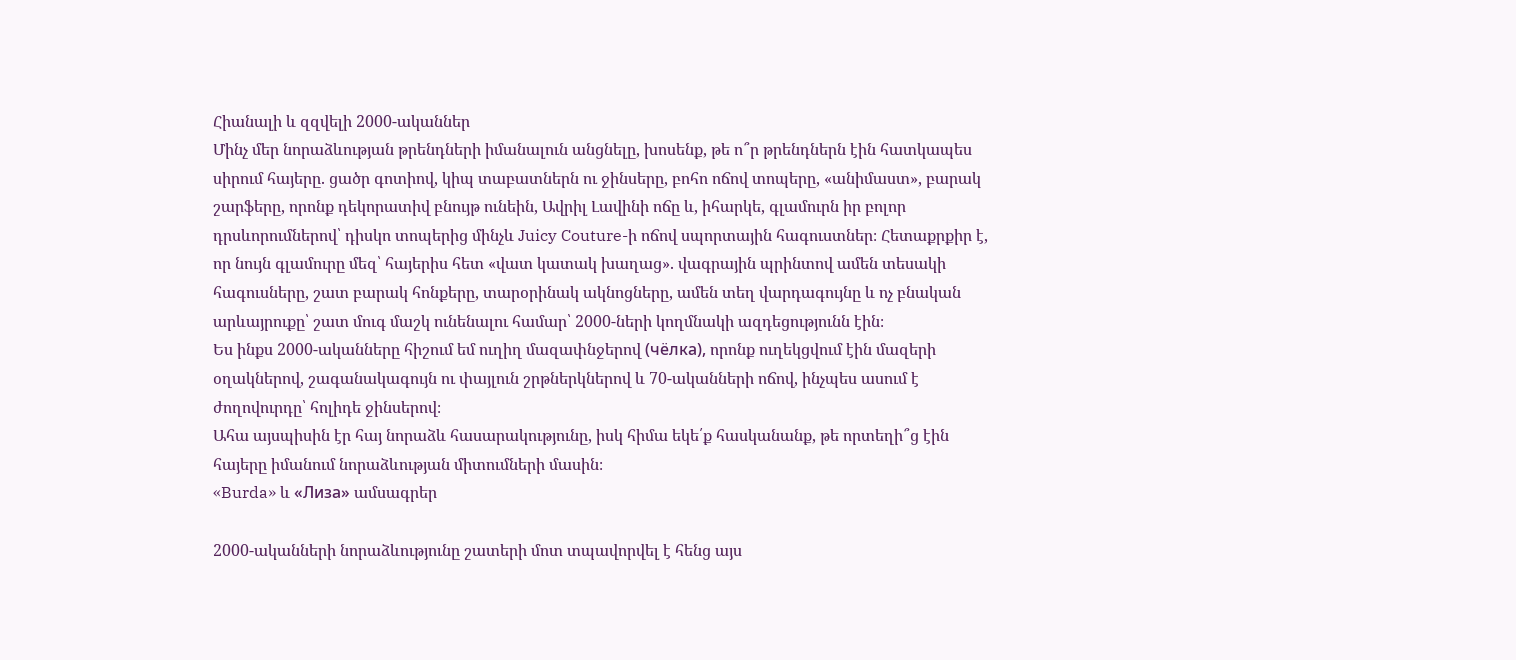Հիանալի և զզվելի 2000-ականներ
Մինչ մեր նորաձևության թրենդների իմանալուն անցնելը, խոսենք, թե ո՞ր թրենդներն էին հատկապես սիրում հայերը. ցածր գոտիով, կիպ տաբատներն ու ջինսերը, բոհո ոճով տոպերը, «անիմաստ», բարակ շարֆերը, որոնք դեկորատիվ բնույթ ունեին, Ավրիլ Լավինի ոճը և, իհարկե, գլամուրն իր բոլոր դրսևորումներով՝ դիսկո տոպերից մինչև Juicy Couture-ի ոճով սպորտային հագուստներ։ Հետաքրքիր է, որ նույն գլամուրը մեզ՝ հայերիս հետ «վատ կատակ խաղաց». վագրային պրինտով ամեն տեսակի հագուսները, շատ բարակ հոնքերը, տարօրինակ ակնոցները, ամեն տեղ վարդագույնը և ոչ բնական արևայրուքը՝ շատ մուգ մաշկ ունենալու համար՝ 2000-ների կողմնակի ազդեցությունն էին։
Ես ինքս 2000-ականները հիշում եմ ուղիղ մազափնջերով (чёлка), որոնք ուղեկցվում էին մազերի օղակներով, շագանակագույն ու փայլուն շրթներկներով և 70-ականների ոճով, ինչպես ասում է ժողովուրդը՝ հոլիդե ջինսերով։
Ահա այսպիսին էր հայ նորաձև հասարակությունը, իսկ հիմա եկե՛ք հասկանանք, թե որտեղի՞ց էին հայերը իմանում նորաձևության միտումների մասին։
«Burda» և «Лиза» ամսագրեր

2000-ականների նորաձևությունը շատերի մոտ տպավորվել է հենց այս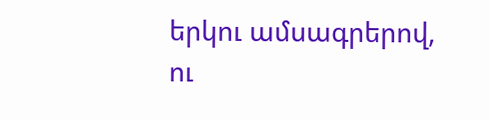երկու ամսագրերով, ու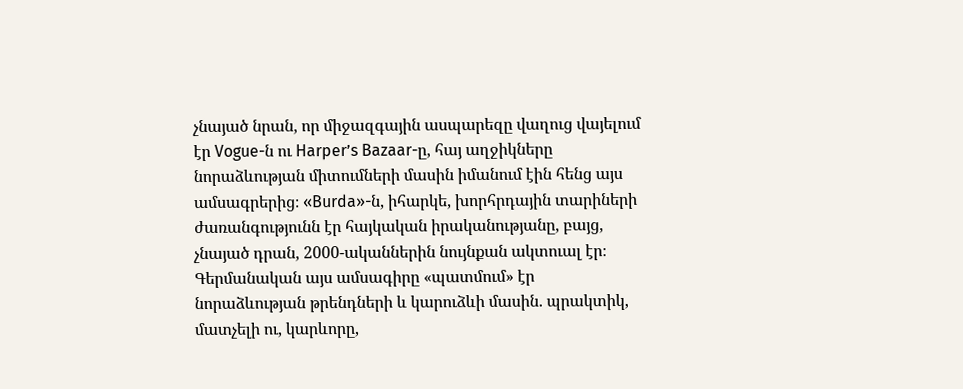չնայած նրան, որ միջազգային ասպարեզը վաղուց վայելում էր Vogue-ն ու Harper’s Bazaar-ը, հայ աղջիկները նորաձևության միտումների մասին իմանում էին հենց այս ամսագրերից։ «Burda»-ն, իհարկե, խորհրդային տարիների ժառանգությունն էր հայկական իրականությանը, բայց, չնայած դրան, 2000-ականներին նույնքան ակտուալ էր։ Գերմանական այս ամսագիրը «պատմում» էր նորաձևության թրենդների և կարուձևի մասին. պրակտիկ, մատչելի ու, կարևորը,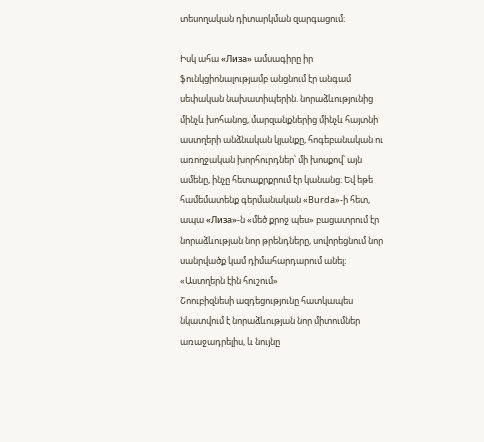տեսողական դիտարկման զարգացում։

Իսկ ահա «Лиза» ամսագիրը իր ֆունկցիոնալությամբ անցնում էր անգամ սեփական նախատիպերին. նորաձևությունից մինչև խոհանոց, մարզանքներից մինչև հայտնի աստղերի անձնական կյանքը, հոգեբանական ու առողջական խորհուրդներ՝ մի խոսքով՝ այն ամենը, ինչը հետաքրքրում էր կանանց։ Եվ եթե համեմատենք գերմանական «Burda»-ի հետ, ապա «Лиза»-ն «մեծ քրոջ պես» բացատրում էր նորաձևության նոր թրենդները, սովորեցնում նոր սանրվածք կամ դիմահարդարում անել։
«Աստղերն էին հուշում»
Շոուբիզնեսի ազդեցությունը հատկապես նկատվում է նորաձևության նոր միտումներ առաջադրելիս, և նույնը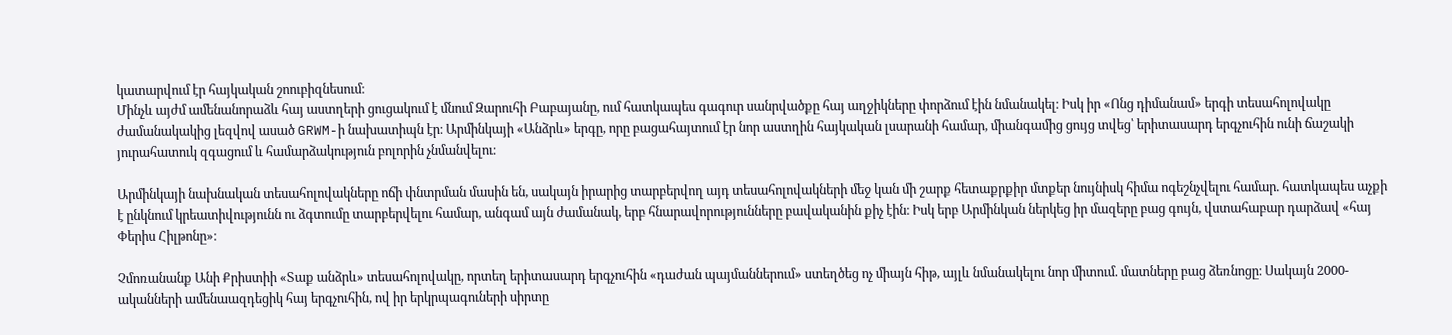կատարվում էր հայկական շոուբիզնեսում։
Մինչև այժմ ամենանորաձև հայ աստղերի ցուցակում է մնում Զարուհի Բաբայանը, ում հատկապես գագուր սանրվածքը հայ աղջիկները փորձում էին նմանակել։ Իսկ իր «Ոնց դիմանամ» երգի տեսահոլովակը ժամանակակից լեզվով ասած GRWM-ի նախատիպն էր։ Արմինկայի «Անձրև» երգը, որը բացահայտում էր նոր աստղին հայկական լսարանի համար, միանգամից ցույց տվեց՝ երիտասարդ երգչուհին ունի ճաշակի յուրահատուկ զգացում և համարձակություն բոլորին չնմանվելու։

Արմինկայի նախնական տեսահոլովակները ոճի փնտրման մասին են, սակայն իրարից տարբերվող այդ տեսահոլովակների մեջ կան մի շարք հետաքրքիր մտքեր նույնիսկ հիմա ոգեշնչվելու համար. հատկապես աչքի է ընկնում կրեատիվությունն ու ձգտումը տարբերվելու համար, անգամ այն ժամանակ, երբ հնարավորությունները բավականին քիչ էին։ Իսկ երբ Արմինկան ներկեց իր մազերը բաց գույն, վստահաբար դարձավ «հայ Փերիս Հիլթոնը»։

Չմոռանանք Անի Քրիստիի «Տաք անձրև» տեսահոլովակը, որտեղ երիտասարդ երգչուհին «դաժան պայմաններում» ստեղծեց ոչ միայն հիթ, այլև նմանակելու նոր միտում. մատները բաց ձեռնոցը։ Սակայն 2000-ականների ամենաազդեցիկ հայ երգչուհին, ով իր երկրպագուների սիրտը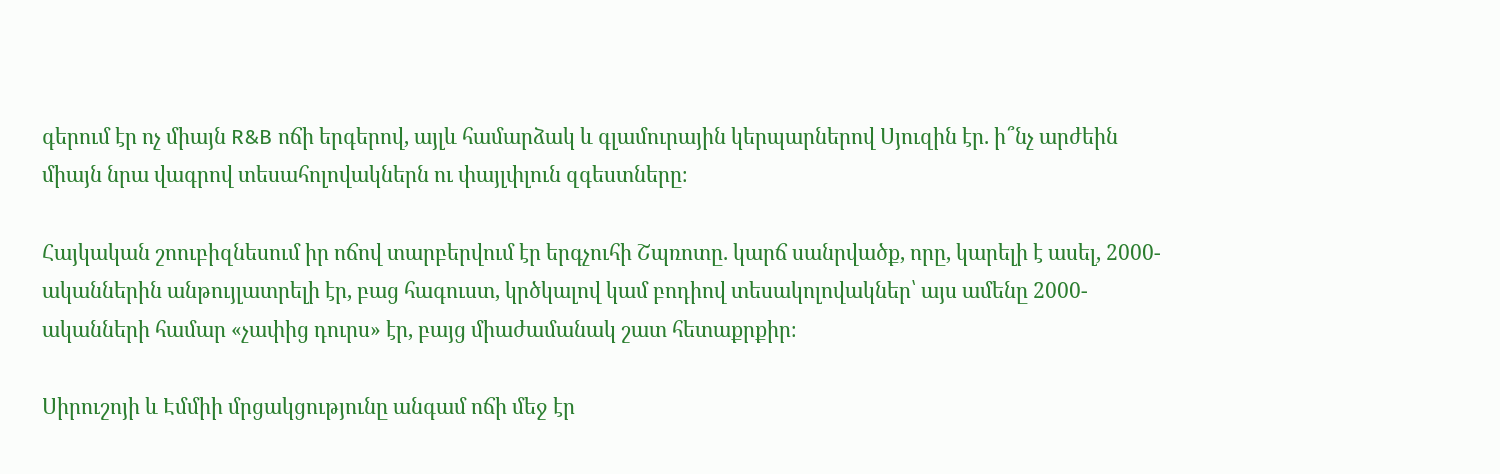գերում էր ոչ միայն R&B ոճի երգերով, այլև համարձակ և գլամուրային կերպարներով Սյուզին էր. ի՞նչ արժեին միայն նրա վագրով տեսահոլովակներն ու փայլփլուն զգեստները։

Հայկական շոուբիզնեսում իր ոճով տարբերվում էր երգչուհի Շպռոտը. կարճ սանրվածք, որը, կարելի է ասել, 2000-ականներին անթույլատրելի էր, բաց հագուստ, կրծկալով կամ բոդիով տեսակոլովակներ՝ այս ամենը 2000-ականների համար «չափից դուրս» էր, բայց միաժամանակ շատ հետաքրքիր։

Սիրուշոյի և Էմմիի մրցակցությունը անգամ ոճի մեջ էր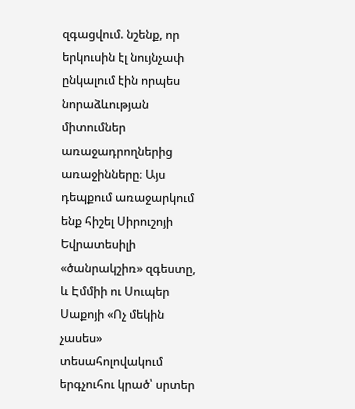զգացվում. նշենք, որ երկուսին էլ նույնչափ ընկալում էին որպես նորաձևության միտումներ առաջադրողներից առաջինները։ Այս դեպքում առաջարկում ենք հիշել Սիրուշոյի Եվրատեսիլի «ծանրակշիռ» զգեստը, և Էմմիի ու Սուպեր Սաքոյի «Ոչ մեկին չասես» տեսահոլովակում երգչուհու կրած՝ սրտեր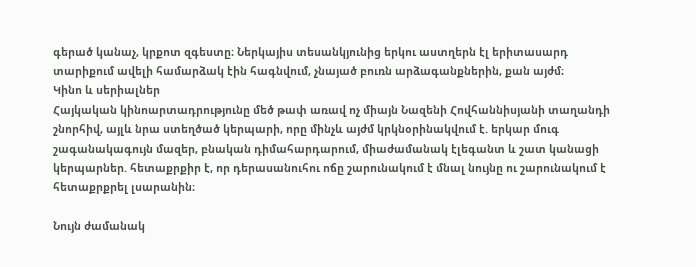գերած կանաչ, կրքոտ զգեստը։ Ներկայիս տեսանկյունից երկու աստղերն էլ երիտասարդ տարիքում ավելի համարձակ էին հագնվում, չնայած բուռն արձագանքներին, քան այժմ։
Կինո և սերիալներ
Հայկական կինոարտադրությունը մեծ թափ առավ ոչ միայն Նազենի Հովհաննիսյանի տաղանդի շնորհիվ, այլև նրա ստեղծած կերպարի, որը մինչև այժմ կրկնօրինակվում է. երկար մուգ շագանակագույն մազեր, բնական դիմահարդարում, միաժամանակ էլեգանտ և շատ կանացի կերպարներ. հետաքրքիր է, որ դերասանուհու ոճը շարունակում է մնալ նույնը ու շարունակում է հետաքրքրել լսարանին։

Նույն ժամանակ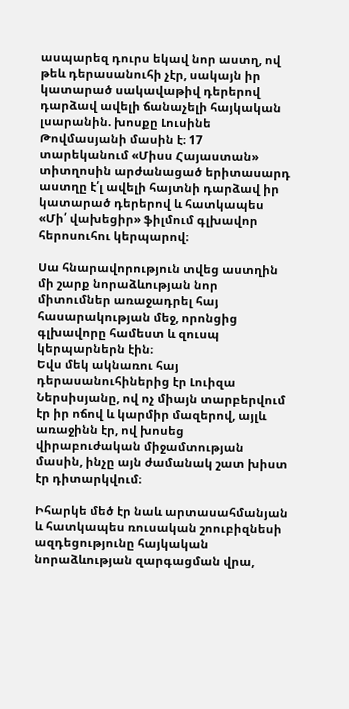ասպարեզ դուրս եկավ նոր աստղ, ով թեև դերասանուհի չէր, սակայն իր կատարած սակավաթիվ դերերով դարձավ ավելի ճանաչելի հայկական լսարանին. խոսքը Լուսինե Թովմասյանի մասին է։ 17 տարեկանում «Միսս Հայաստան» տիտղոսին արժանացած երիտասարդ աստղը է՛լ ավելի հայտնի դարձավ իր կատարած դերերով և հատկապես «Մի՛ վախեցիր» ֆիլմում գլխավոր հերոսուհու կերպարով։

Սա հնարավորություն տվեց աստղին մի շարք նորաձևության նոր միտումներ առաջադրել հայ հասարակության մեջ, որոնցից գլխավորը համեստ և զուսպ կերպարներն էին։
Եվս մեկ ակնառու հայ դերասանուհիներից էր Լուիզա Ներսիսյանը, ով ոչ միայն տարբերվում էր իր ոճով և կարմիր մազերով, այլև առաջինն էր, ով խոսեց վիրաբուժական միջամտության մասին, ինչը այն ժամանակ շատ խիստ էր դիտարկվում։

Իհարկե մեծ էր նաև արտասահմանյան և հատկապես ռուսական շոուբիզնեսի ազդեցությունը հայկական նորաձևության զարգացման վրա,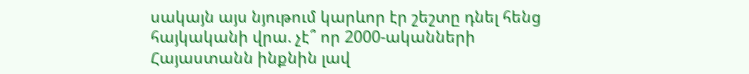սակայն այս նյութում կարևոր էր շեշտը դնել հենց հայկականի վրա. չէ՞ որ 2000-ականների Հայաստանն ինքնին լավ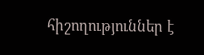հիշողություններ է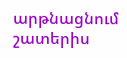արթնացնում շատերիս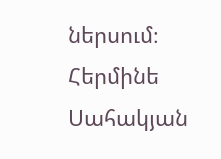ներսում։
Հերմինե Սահակյան